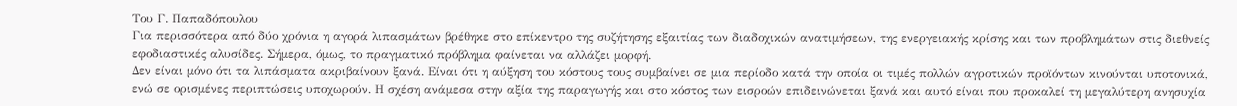Του Γ. Παπαδόπουλου
Για περισσότερα από δύο χρόνια η αγορά λιπασμάτων βρέθηκε στο επίκεντρο της συζήτησης εξαιτίας των διαδοχικών ανατιμήσεων, της ενεργειακής κρίσης και των προβλημάτων στις διεθνείς εφοδιαστικές αλυσίδες. Σήμερα, όμως, το πραγματικό πρόβλημα φαίνεται να αλλάζει μορφή.
Δεν είναι μόνο ότι τα λιπάσματα ακριβαίνουν ξανά. Είναι ότι η αύξηση του κόστους τους συμβαίνει σε μια περίοδο κατά την οποία οι τιμές πολλών αγροτικών προϊόντων κινούνται υποτονικά, ενώ σε ορισμένες περιπτώσεις υποχωρούν. Η σχέση ανάμεσα στην αξία της παραγωγής και στο κόστος των εισροών επιδεινώνεται ξανά και αυτό είναι που προκαλεί τη μεγαλύτερη ανησυχία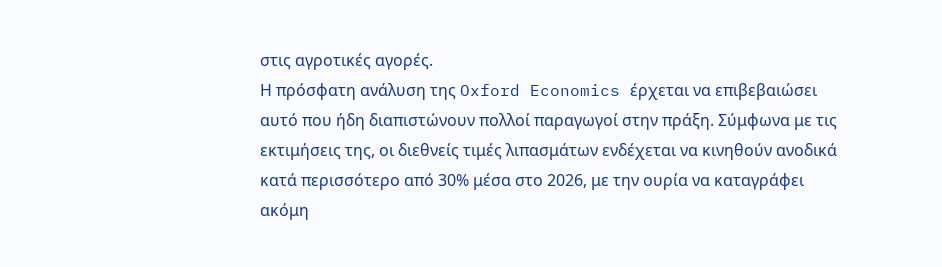στις αγροτικές αγορές.
Η πρόσφατη ανάλυση της Oxford Economics έρχεται να επιβεβαιώσει αυτό που ήδη διαπιστώνουν πολλοί παραγωγοί στην πράξη. Σύμφωνα με τις εκτιμήσεις της, οι διεθνείς τιμές λιπασμάτων ενδέχεται να κινηθούν ανοδικά κατά περισσότερο από 30% μέσα στο 2026, με την ουρία να καταγράφει ακόμη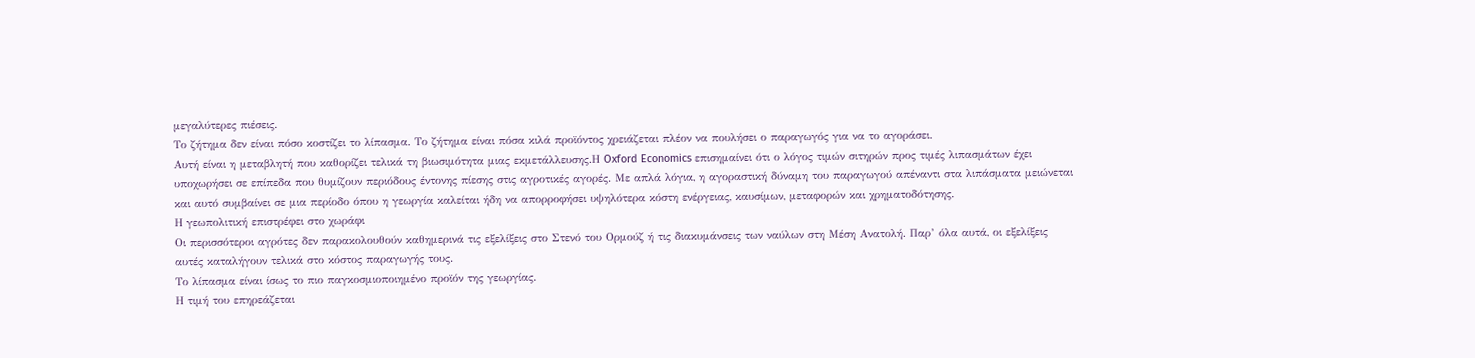μεγαλύτερες πιέσεις.
Το ζήτημα δεν είναι πόσο κοστίζει το λίπασμα. Το ζήτημα είναι πόσα κιλά προϊόντος χρειάζεται πλέον να πουλήσει ο παραγωγός για να το αγοράσει.
Αυτή είναι η μεταβλητή που καθορίζει τελικά τη βιωσιμότητα μιας εκμετάλλευσης.Η Oxford Economics επισημαίνει ότι ο λόγος τιμών σιτηρών προς τιμές λιπασμάτων έχει υποχωρήσει σε επίπεδα που θυμίζουν περιόδους έντονης πίεσης στις αγροτικές αγορές. Με απλά λόγια, η αγοραστική δύναμη του παραγωγού απέναντι στα λιπάσματα μειώνεται και αυτό συμβαίνει σε μια περίοδο όπου η γεωργία καλείται ήδη να απορροφήσει υψηλότερα κόστη ενέργειας, καυσίμων, μεταφορών και χρηματοδότησης.
Η γεωπολιτική επιστρέφει στο χωράφι
Οι περισσότεροι αγρότες δεν παρακολουθούν καθημερινά τις εξελίξεις στο Στενό του Ορμούζ ή τις διακυμάνσεις των ναύλων στη Μέση Ανατολή. Παρ’ όλα αυτά, οι εξελίξεις αυτές καταλήγουν τελικά στο κόστος παραγωγής τους.
Το λίπασμα είναι ίσως το πιο παγκοσμιοποιημένο προϊόν της γεωργίας.
Η τιμή του επηρεάζεται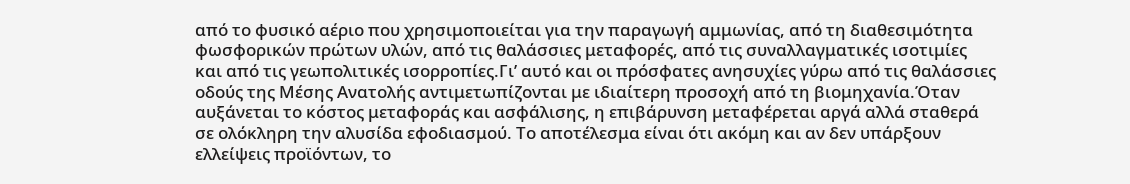από το φυσικό αέριο που χρησιμοποιείται για την παραγωγή αμμωνίας, από τη διαθεσιμότητα φωσφορικών πρώτων υλών, από τις θαλάσσιες μεταφορές, από τις συναλλαγματικές ισοτιμίες και από τις γεωπολιτικές ισορροπίες.Γι’ αυτό και οι πρόσφατες ανησυχίες γύρω από τις θαλάσσιες οδούς της Μέσης Ανατολής αντιμετωπίζονται με ιδιαίτερη προσοχή από τη βιομηχανία.Όταν αυξάνεται το κόστος μεταφοράς και ασφάλισης, η επιβάρυνση μεταφέρεται αργά αλλά σταθερά σε ολόκληρη την αλυσίδα εφοδιασμού. Το αποτέλεσμα είναι ότι ακόμη και αν δεν υπάρξουν ελλείψεις προϊόντων, το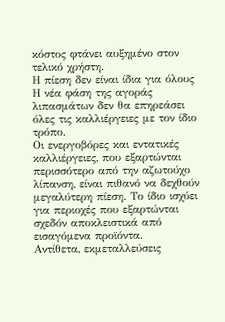κόστος φτάνει αυξημένο στον τελικό χρήστη.
Η πίεση δεν είναι ίδια για όλους
Η νέα φάση της αγοράς λιπασμάτων δεν θα επηρεάσει όλες τις καλλιέργειες με τον ίδιο τρόπο.
Οι ενεργοβόρες και εντατικές καλλιέργειες, που εξαρτώνται περισσότερο από την αζωτούχο λίπανση, είναι πιθανό να δεχθούν μεγαλύτερη πίεση. Το ίδιο ισχύει για περιοχές που εξαρτώνται σχεδόν αποκλειστικά από εισαγόμενα προϊόντα.
Αντίθετα, εκμεταλλεύσεις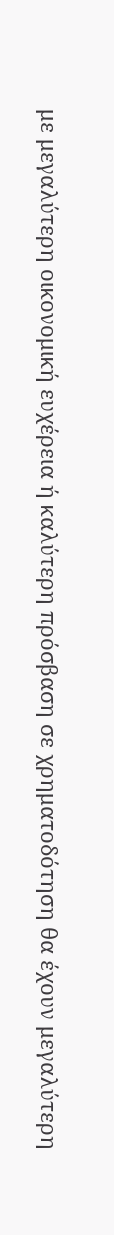με μεγαλύτερη οικονομική ευχέρεια ή καλύτερη πρόσβαση σε χρηματοδότηση θα έχουν μεγαλύτερη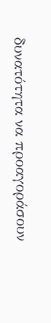δυνατότητα να προαγοράσουν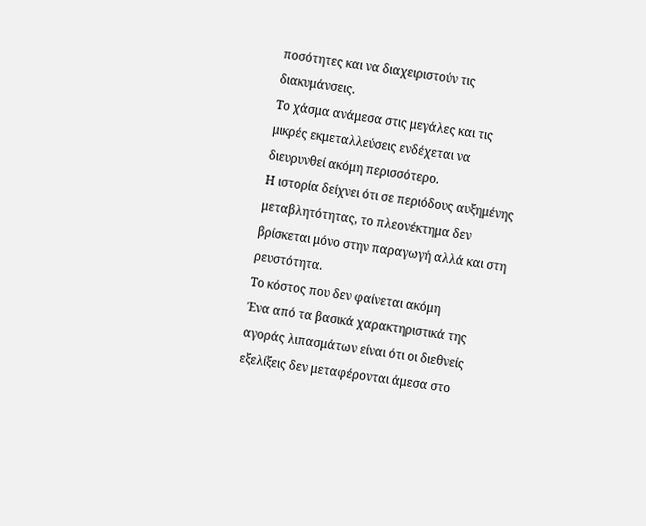ποσότητες και να διαχειριστούν τις διακυμάνσεις.
Το χάσμα ανάμεσα στις μεγάλες και τις μικρές εκμεταλλεύσεις ενδέχεται να διευρυνθεί ακόμη περισσότερο.
Η ιστορία δείχνει ότι σε περιόδους αυξημένης μεταβλητότητας, το πλεονέκτημα δεν βρίσκεται μόνο στην παραγωγή αλλά και στη ρευστότητα.
Το κόστος που δεν φαίνεται ακόμη
Ένα από τα βασικά χαρακτηριστικά της αγοράς λιπασμάτων είναι ότι οι διεθνείς εξελίξεις δεν μεταφέρονται άμεσα στο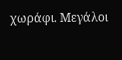χωράφι. Μεγάλοι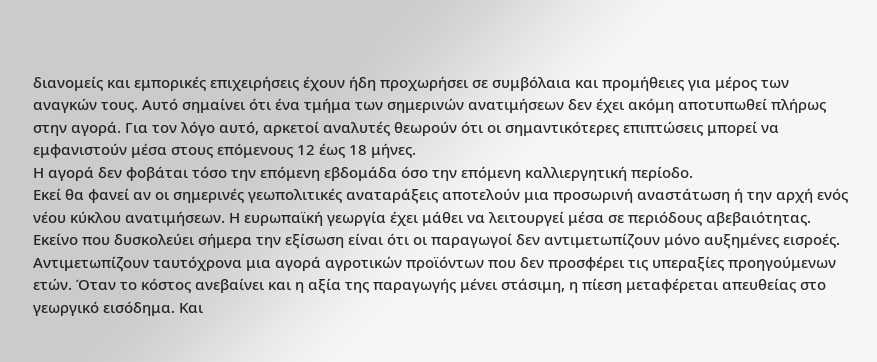διανομείς και εμπορικές επιχειρήσεις έχουν ήδη προχωρήσει σε συμβόλαια και προμήθειες για μέρος των αναγκών τους. Αυτό σημαίνει ότι ένα τμήμα των σημερινών ανατιμήσεων δεν έχει ακόμη αποτυπωθεί πλήρως στην αγορά. Για τον λόγο αυτό, αρκετοί αναλυτές θεωρούν ότι οι σημαντικότερες επιπτώσεις μπορεί να εμφανιστούν μέσα στους επόμενους 12 έως 18 μήνες.
Η αγορά δεν φοβάται τόσο την επόμενη εβδομάδα όσο την επόμενη καλλιεργητική περίοδο.
Εκεί θα φανεί αν οι σημερινές γεωπολιτικές αναταράξεις αποτελούν μια προσωρινή αναστάτωση ή την αρχή ενός νέου κύκλου ανατιμήσεων. Η ευρωπαϊκή γεωργία έχει μάθει να λειτουργεί μέσα σε περιόδους αβεβαιότητας. Εκείνο που δυσκολεύει σήμερα την εξίσωση είναι ότι οι παραγωγοί δεν αντιμετωπίζουν μόνο αυξημένες εισροές. Αντιμετωπίζουν ταυτόχρονα μια αγορά αγροτικών προϊόντων που δεν προσφέρει τις υπεραξίες προηγούμενων ετών. Όταν το κόστος ανεβαίνει και η αξία της παραγωγής μένει στάσιμη, η πίεση μεταφέρεται απευθείας στο γεωργικό εισόδημα. Και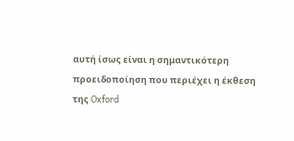αυτή ίσως είναι η σημαντικότερη προειδοποίηση που περιέχει η έκθεση της Oxford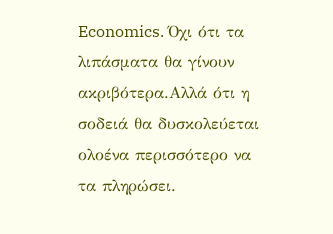Economics. Όχι ότι τα λιπάσματα θα γίνουν ακριβότερα.Αλλά ότι η σοδειά θα δυσκολεύεται ολοένα περισσότερο να τα πληρώσει.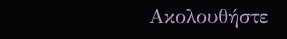Ακολουθήστε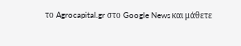το Agrocapital.gr στο Google News και μάθετε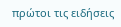πρώτοι τις ειδήσεις